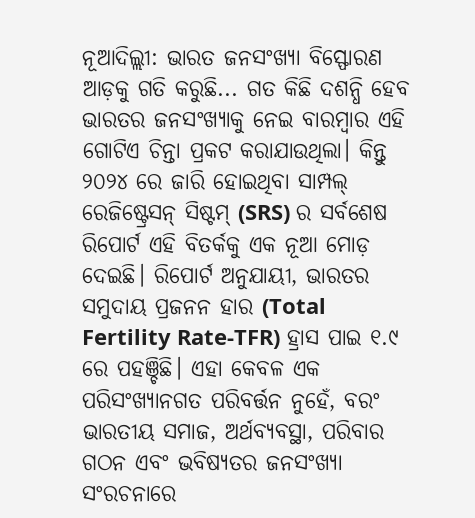ନୂଆଦିଲ୍ଲୀ: ଭାରତ ଜନସଂଖ୍ୟା ବିସ୍ଫୋରଣ ଆଡ଼କୁ ଗତି କରୁଛି... ଗତ କିଛି ଦଶନ୍ଧି ହେବ ଭାରତର ଜନସଂଖ୍ୟାକୁ ନେଇ ବାରମ୍ବାର ଏହି ଗୋଟିଏ ଚିନ୍ତା ପ୍ରକଟ କରାଯାଉଥିଲା। କିନ୍ତୁ ୨୦୨୪ ରେ ଜାରି ହୋଇଥିବା ସାମ୍ପଲ୍ ରେଜିଷ୍ଟ୍ରେସନ୍ ସିଷ୍ଟମ୍ (SRS) ର ସର୍ବଶେଷ ରିପୋର୍ଟ ଏହି ବିତର୍କକୁ ଏକ ନୂଆ ମୋଡ଼ ଦେଇଛି। ରିପୋର୍ଟ ଅନୁଯାୟୀ, ଭାରତର ସମୁଦାୟ ପ୍ରଜନନ ହାର (Total Fertility Rate-TFR) ହ୍ରାସ ପାଇ ୧.୯ ରେ ପହଞ୍ଚିଛି। ଏହା କେବଳ ଏକ ପରିସଂଖ୍ୟାନଗତ ପରିବର୍ତ୍ତନ ନୁହେଁ, ବରଂ ଭାରତୀୟ ସମାଜ, ଅର୍ଥବ୍ୟବସ୍ଥା, ପରିବାର ଗଠନ ଏବଂ ଭବିଷ୍ୟତର ଜନସଂଖ୍ୟା ସଂରଚନାରେ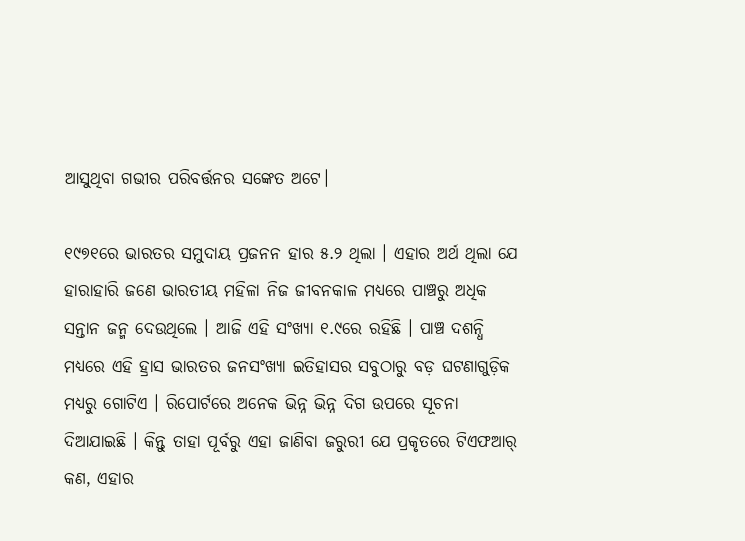ଆସୁଥିବା ଗଭୀର ପରିବର୍ତ୍ତନର ସଙ୍କେତ ଅଟେ।

୧୯୭୧ରେ ଭାରତର ସମୁଦାୟ ପ୍ରଜନନ ହାର ୫.୨ ଥିଲା । ଏହାର ଅର୍ଥ ଥିଲା ଯେ ହାରାହାରି ଜଣେ ଭାରତୀୟ ମହିଳା ନିଜ ଜୀବନକାଳ ମଧ୍ୟରେ ପାଞ୍ଚରୁ ଅଧିକ ସନ୍ତାନ ଜନ୍ମ ଦେଉଥିଲେ । ଆଜି ଏହି ସଂଖ୍ୟା ୧.୯ରେ ରହିଛି । ପାଞ୍ଚ ଦଶନ୍ଧି ମଧ୍ୟରେ ଏହି ହ୍ରାସ ଭାରତର ଜନସଂଖ୍ୟା ଇତିହାସର ସବୁଠାରୁ ବଡ଼ ଘଟଣାଗୁଡ଼ିକ ମଧ୍ୟରୁ ଗୋଟିଏ । ରିପୋର୍ଟରେ ଅନେକ ଭିନ୍ନ ଭିନ୍ନ ଦିଗ ଉପରେ ସୂଚନା ଦିଆଯାଇଛି । କିନ୍ତୁ ତାହା ପୂର୍ବରୁ ଏହା ଜାଣିବା ଜରୁରୀ ଯେ ପ୍ରକୃତରେ ଟିଏଫଆର୍ କଣ, ଏହାର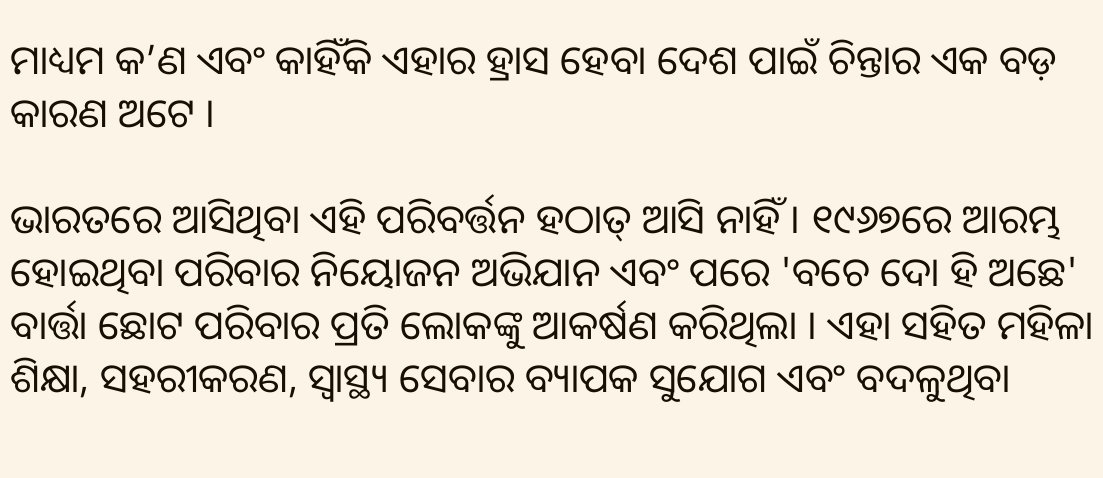ମାଧ୍ୟମ କ’ଣ ଏବଂ କାହିଁକି ଏହାର ହ୍ରାସ ହେବା ଦେଶ ପାଇଁ ଚିନ୍ତାର ଏକ ବଡ଼ କାରଣ ଅଟେ ।

ଭାରତରେ ଆସିଥିବା ଏହି ପରିବର୍ତ୍ତନ ହଠାତ୍ ଆସି ନାହିଁ । ୧୯୬୭ରେ ଆରମ୍ଭ ହୋଇଥିବା ପରିବାର ନିୟୋଜନ ଅଭିଯାନ ଏବଂ ପରେ 'ବଚେ ଦୋ ହି ଅଛେ' ବାର୍ତ୍ତା ଛୋଟ ପରିବାର ପ୍ରତି ଲୋକଙ୍କୁ ଆକର୍ଷଣ କରିଥିଲା । ଏହା ସହିତ ମହିଳା ଶିକ୍ଷା, ସହରୀକରଣ, ସ୍ୱାସ୍ଥ୍ୟ ସେବାର ବ୍ୟାପକ ସୁଯୋଗ ଏବଂ ବଦଳୁଥିବା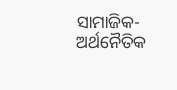ସାମାଜିକ-ଅର୍ଥନୈତିକ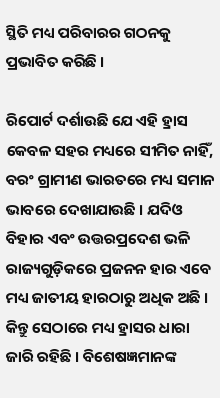ସ୍ଥିତି ମଧ୍ୟ ପରିବାରର ଗଠନକୁ ପ୍ରଭାବିତ କରିଛି ।

ରିପୋର୍ଟ ଦର୍ଶାଉଛି ଯେ ଏହି ହ୍ରାସ କେବଳ ସହର ମଧ୍ୟରେ ସୀମିତ ନାହିଁ, ବରଂ ଗ୍ରାମୀଣ ଭାରତରେ ମଧ୍ୟ ସମାନ ଭାବରେ ଦେଖାଯାଉଛି । ଯଦିଓ ବିହାର ଏବଂ ଉତ୍ତରପ୍ରଦେଶ ଭଳି ରାଜ୍ୟଗୁଡ଼ିକରେ ପ୍ରଜନନ ହାର ଏବେ ମଧ୍ୟ ଜାତୀୟ ହାରଠାରୁ ଅଧିକ ଅଛି । କିନ୍ତୁ ସେଠାରେ ମଧ୍ୟ ହ୍ରାସର ଧାରା ଜାରି ରହିଛି । ବିଶେଷଜ୍ଞମାନଙ୍କ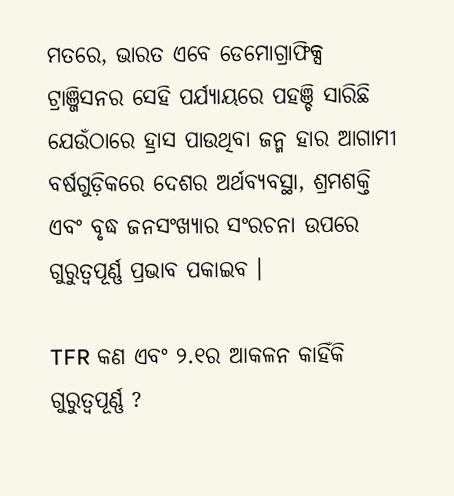ମତରେ, ଭାରତ ଏବେ ଡେମୋଗ୍ରାଫିକ୍ସ ଟ୍ରାଞ୍ଜିସନର ସେହି ପର୍ଯ୍ୟାୟରେ ପହଞ୍ଚି ସାରିଛି ଯେଉଁଠାରେ ହ୍ରାସ ପାଉଥିବା ଜନ୍ମ ହାର ଆଗାମୀ ବର୍ଷଗୁଡ଼ିକରେ ଦେଶର ଅର୍ଥବ୍ୟବସ୍ଥା, ଶ୍ରମଶକ୍ତି ଏବଂ ବୃଦ୍ଧ ଜନସଂଖ୍ୟାର ସଂରଚନା ଉପରେ ଗୁରୁତ୍ୱପୂର୍ଣ୍ଣ ପ୍ରଭାବ ପକାଇବ ।

TFR କଣ ଏବଂ ୨.୧ର ଆକଳନ କାହିଁକି ଗୁରୁତ୍ୱପୂର୍ଣ୍ଣ ?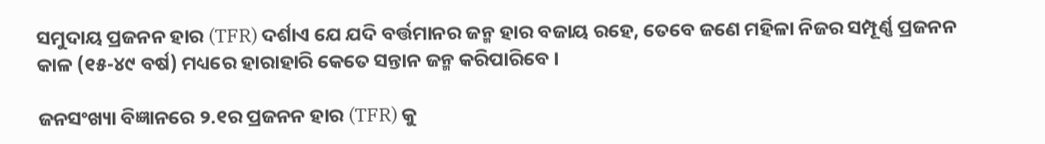ସମୁଦାୟ ପ୍ରଜନନ ହାର (TFR) ଦର୍ଶାଏ ଯେ ଯଦି ବର୍ତ୍ତମାନର ଜନ୍ମ ହାର ବଜାୟ ରହେ, ତେବେ ଜଣେ ମହିଳା ନିଜର ସମ୍ପୂର୍ଣ୍ଣ ପ୍ରଜନନ କାଳ (୧୫-୪୯ ବର୍ଷ) ମଧ୍ୟରେ ହାରାହାରି କେତେ ସନ୍ତାନ ଜନ୍ମ କରିପାରିବେ ।

ଜନସଂଖ୍ୟା ବିଜ୍ଞାନରେ ୨.୧ର ପ୍ରଜନନ ହାର (TFR) କୁ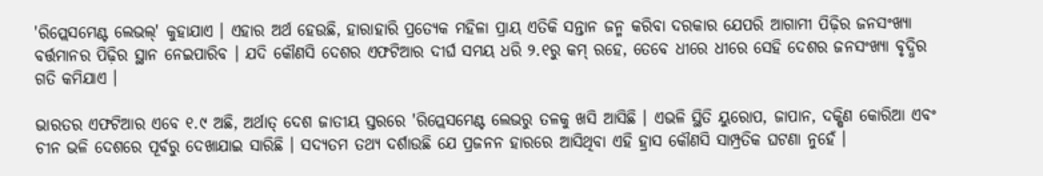'ରିପ୍ଲେସମେଣ୍ଟ ଲେଭଲ୍' କୁହାଯାଏ । ଏହାର ଅର୍ଥ ହେଉଛି, ହାରାହାରି ପ୍ରତ୍ୟେକ ମହିଳା ପ୍ରାୟ ଏତିକି ସନ୍ତାନ ଜନ୍ମ କରିବା ଦରକାର ଯେପରି ଆଗାମୀ ପିଢ଼ିର ଜନସଂଖ୍ୟା ବର୍ତ୍ତମାନର ପିଢ଼ିର ସ୍ଥାନ ନେଇପାରିବ । ଯଦି କୌଣସି ଦେଶର ଏଫଟିଆର ଦୀର୍ଘ ସମୟ ଧରି ୨.୧ରୁ କମ୍ ରହେ, ତେବେ ଧୀରେ ଧୀରେ ସେହି ଦେଶର ଜନସଂଖ୍ୟା ବୃଦ୍ଧିର ଗତି କମିଯାଏ ।

ଭାରତର ଏଫଟିଆର ଏବେ ୧.୯ ଅଛି, ଅର୍ଥାତ୍ ଦେଶ ଜାତୀୟ ସ୍ତରରେ 'ରିପ୍ଲେସମେଣ୍ଟ ଲେଭରୁ ତଳକୁ ଖସି ଆସିଛି । ଏଭଳି ସ୍ଥିତି ୟୁରୋପ, ଜାପାନ, ଦକ୍ଷିଣ କୋରିଆ ଏବଂ ଚୀନ ଭଳି ଦେଶରେ ପୂର୍ବରୁ ଦେଖାଯାଇ ସାରିଛି । ସଦ୍ୟତମ ତଥ୍ୟ ଦର୍ଶାଉଛି ଯେ ପ୍ରଜନନ ହାରରେ ଆସିଥିବା ଏହି ହ୍ରାସ କୌଣସି ସାମ୍ପ୍ରତିକ ଘଟଣା ନୁହେଁ ।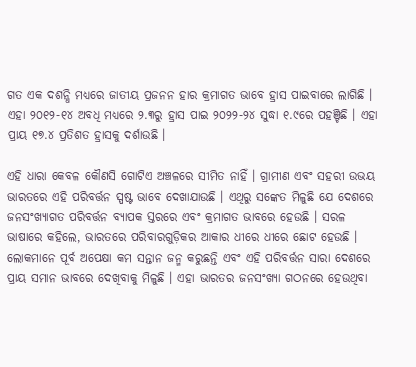ଗତ ଏକ ଦଶନ୍ଧି ମଧ୍ୟରେ ଜାତୀୟ ପ୍ରଜନନ ହାର କ୍ରମାଗତ ଭାବେ ହ୍ରାସ ପାଇବାରେ ଲାଗିଛି । ଏହା ୨୦୧୨-୧୪ ଅବଧି ମଧ୍ୟରେ ୨.୩ରୁ ହ୍ରାସ ପାଇ ୨୦୨୨-୨୪ ସୁଦ୍ଧା ୧.୯ରେ ପହଞ୍ଚିଛି । ଏହା ପ୍ରାୟ ୧୭.୪ ପ୍ରତିଶତ ହ୍ରାସକୁ ଦର୍ଶାଉଛି ।

ଏହି ଧାରା କେବଳ କୌଣସି ଗୋଟିଏ ଅଞ୍ଚଳରେ ସୀମିତ ନାହିଁ । ଗ୍ରାମୀଣ ଏବଂ ସହରୀ ଉଭୟ ଭାରତରେ ଏହି ପରିବର୍ତ୍ତନ ସ୍ପଷ୍ଟ ଭାବେ ଦେଖାଯାଉଛି । ଏଥିରୁ ସଙ୍କେତ ମିଳୁଛି ଯେ ଦେଶରେ ଜନସଂଖ୍ୟାଗତ ପରିବର୍ତ୍ତନ ବ୍ୟାପକ ସ୍ତରରେ ଏବଂ କ୍ରମାଗତ ଭାବରେ ହେଉଛି । ସରଳ ଭାଷାରେ କହିଲେ, ଭାରତରେ ପରିବାରଗୁଡ଼ିକର ଆକାର ଧୀରେ ଧୀରେ ଛୋଟ ହେଉଛି । ଲୋକମାନେ ପୂର୍ବ ଅପେକ୍ଷା କମ ସନ୍ତାନ ଜନ୍ମ କରୁଛନ୍ତି ଏବଂ ଏହି ପରିବର୍ତ୍ତନ ସାରା ଦେଶରେ ପ୍ରାୟ ସମାନ ଭାବରେ ଦେଖିବାକୁ ମିଳୁଛି । ଏହା ଭାରତର ଜନସଂଖ୍ୟା ଗଠନରେ ହେଉଥିବା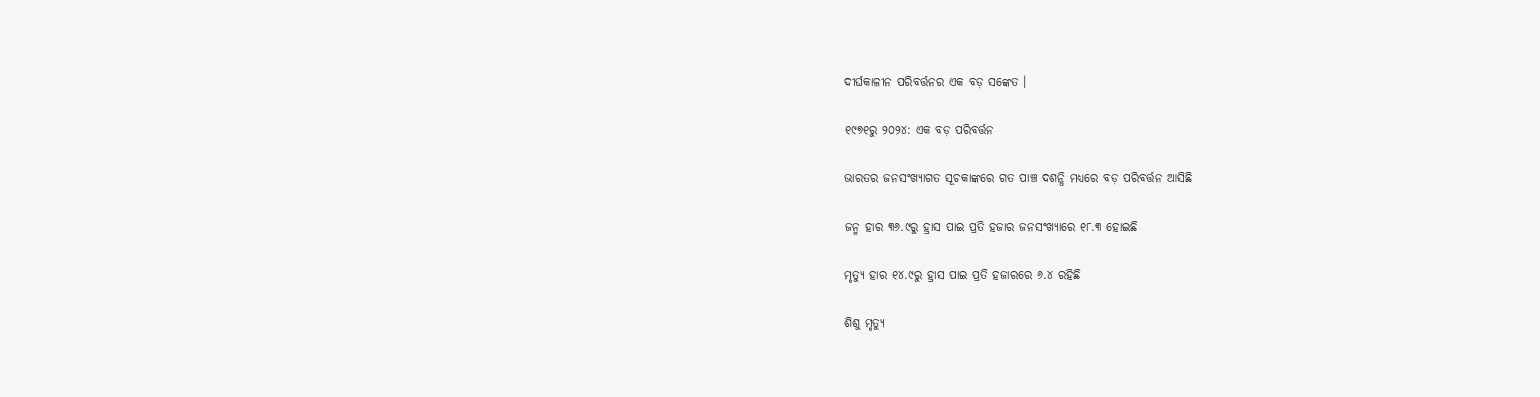ଦୀର୍ଘକାଳୀନ ପରିବର୍ତ୍ତନର ଏକ ବଡ଼ ସଙ୍କେତ ।

୧୯୭୧ରୁ ୨୦୨୪: ଏକ ବଡ଼ ପରିବର୍ତ୍ତନ

ଭାରତର ଜନସଂଖ୍ୟାଗତ ସୂଚକାଙ୍କରେ ଗତ ପାଞ୍ଚ ଦଶନ୍ଧି ମଧ୍ୟରେ ବଡ଼ ପରିବର୍ତ୍ତନ ଆସିଛି

ଜନ୍ମ ହାର ୩୬.୯ରୁ ହ୍ରାସ ପାଇ ପ୍ରତି ହଜାର ଜନସଂଖ୍ୟାରେ ୧୮.୩ ହୋଇଛି

ମୃତ୍ୟୁ ହାର ୧୪.୯ରୁ ହ୍ରାସ ପାଇ ପ୍ରତି ହଜାରରେ ୬.୪ ରହିଛି

ଶିଶୁ ମୃତ୍ୟୁ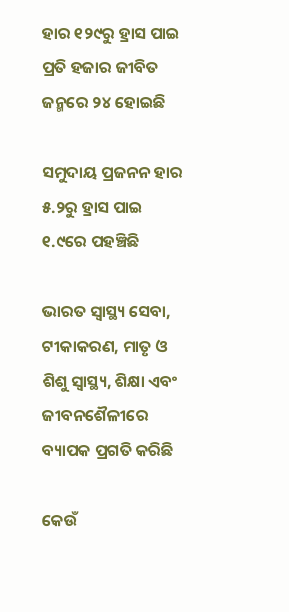ହାର ୧୨୯ରୁ ହ୍ରାସ ପାଇ ପ୍ରତି ହଜାର ଜୀବିତ ଜନ୍ମରେ ୨୪ ହୋଇଛି

ସମୁଦାୟ ପ୍ରଜନନ ହାର ୫.୨ରୁ ହ୍ରାସ ପାଇ ୧.୯ରେ ପହଞ୍ଚିଛି

ଭାରତ ସ୍ୱାସ୍ଥ୍ୟ ସେବା, ଟୀକାକରଣ, ମାତୃ ଓ ଶିଶୁ ସ୍ୱାସ୍ଥ୍ୟ, ଶିକ୍ଷା ଏବଂ ଜୀବନଶୈଳୀରେ ବ୍ୟାପକ ପ୍ରଗତି କରିଛି

କେଉଁ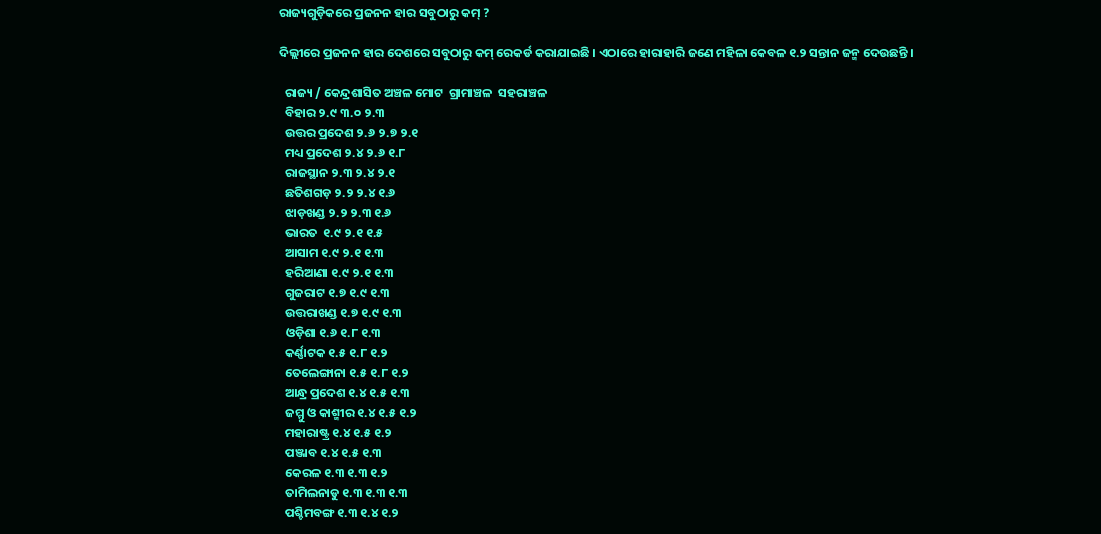ରାଜ୍ୟଗୁଡ଼ିକରେ ପ୍ରଜନନ ହାର ସବୁଠାରୁ କମ୍ ?

ଦିଲ୍ଲୀରେ ପ୍ରଜନନ ହାର ଦେଶରେ ସବୁଠାରୁ କମ୍ ରେକର୍ଡ କରାଯାଇଛି । ଏଠାରେ ହାରାହାରି ଜଣେ ମହିଳା କେବଳ ୧.୨ ସନ୍ତାନ ଜନ୍ମ ଦେଉଛନ୍ତି ।

  ରାଜ୍ୟ / କେନ୍ଦ୍ରଶାସିତ ଅଞ୍ଚଳ ମୋଟ  ଗ୍ରାମାଞ୍ଚଳ  ସହରାଞ୍ଚଳ
  ବିହାର ୨.୯ ୩.୦ ୨.୩
  ଉତ୍ତର ପ୍ରଦେଶ ୨.୬ ୨.୭ ୨.୧
  ମଧ୍ୟ ପ୍ରଦେଶ ୨.୪ ୨.୬ ୧.୮
  ରାଜସ୍ଥାନ ୨.୩ ୨.୪ ୨.୧
  ଛତିଶଗଡ଼ ୨.୨ ୨.୪ ୧.୬
  ଝାଡ଼ଖଣ୍ଡ ୨.୨ ୨.୩ ୧.୬
  ଭାରତ  ୧.୯ ୨.୧ ୧.୫
  ଆସାମ ୧.୯ ୨.୧ ୧.୩
  ହରିଆଣା ୧.୯ ୨.୧ ୧.୩
  ଗୁଜରାଟ ୧.୭ ୧.୯ ୧.୩
  ଉତ୍ତରାଖଣ୍ଡ ୧.୭ ୧.୯ ୧.୩
  ଓଡ଼ିଶା ୧.୬ ୧.୮ ୧.୩
  କର୍ଣ୍ଣାଟକ ୧.୫ ୧.୮ ୧.୨
  ତେଲେଙ୍ଗାନା ୧.୫ ୧.୮ ୧.୨
  ଆନ୍ଧ୍ର ପ୍ରଦେଶ ୧.୪ ୧.୫ ୧.୩
  ଜମ୍ମୁ ଓ କାଶ୍ମୀର ୧.୪ ୧.୫ ୧.୨
  ମହାରାଷ୍ଟ୍ର ୧.୪ ୧.୫ ୧.୨
  ପଞ୍ଜାବ ୧.୪ ୧.୫ ୧.୩
  କେରଳ ୧.୩ ୧.୩ ୧.୨
  ତାମିଲନାଡୁ ୧.୩ ୧.୩ ୧.୩
  ପଶ୍ଚିମବଙ୍ଗ ୧.୩ ୧.୪ ୧.୨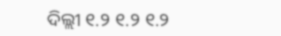ଦିଲ୍ଲୀ ୧.୨ ୧.୨ ୧.୨